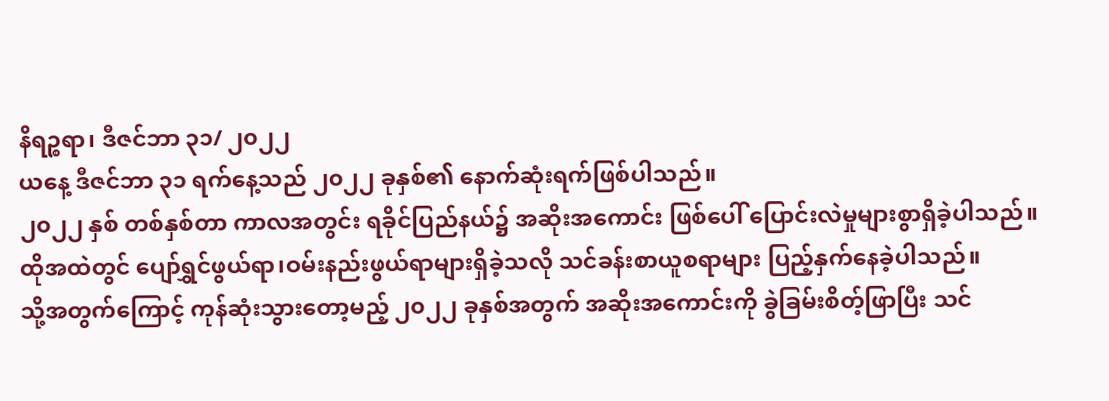နိရဉ္စရာ၊ ဒီဇင်ဘာ ၃၁/ ၂၀၂၂
ယနေ့ ဒီဇင်ဘာ ၃၁ ရက်နေ့သည် ၂၀၂၂ ခုနှစ်၏ နောက်ဆုံးရက်ဖြစ်ပါသည်။
၂၀၂၂ နှစ် တစ်နှစ်တာ ကာလအတွင်း ရခိုင်ပြည်နယ်၌ အဆိုးအကောင်း ဖြစ်ပေါ် ပြောင်းလဲမှုများစွာရှိခဲ့ပါသည်။
ထိုအထဲတွင် ပျော်ရွှင်ဖွယ်ရာ၊ဝမ်းနည်းဖွယ်ရာများရှိခဲ့သလို သင်ခန်းစာယူစရာများ ပြည့်နှက်နေခဲ့ပါသည်။
သို့အတွက်ကြောင့် ကုန်ဆုံးသွားတော့မည့် ၂၀၂၂ ခုနှစ်အတွက် အဆိုးအကောင်းကို ခွဲခြမ်းစိတ့်ဖြာပြီး သင်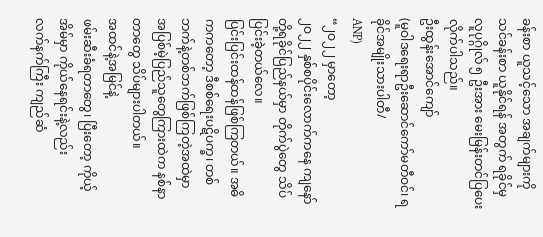ခန်းစာ ယူသင့်သော အချက်များကို သင်ခန်းစာ ယူနိုင်ရန် အတွက် ရခိုင်မှ လူပုဂ္ဂိုလ် ၅ ဦးအား မေးမြန်းတင်ပြပေးလိုက်ပါသည်။
ဦးထွန်းအောင်ကျော်
(မူဝါဒရေးရာဦးဆောင်ကော်မတီဝင်၊ ရခိုင်အမျိုးသားပါတီ/
ANP)
“၂ဝ၂၂ မှာတော့
၂ဝ၂၂ နှစ်စပိုင်းလောက်ကနေ ကျနော်တို့ရခိုင်ပြည်နယ်မှာ တိုက်ပွဲတွေ သိပ်ပြင်းခဲ့တယ်လေ။
ပြင်းပြင်းထန်ထန်ဖြစ်ကြတယ်။ အဓိကကတော့ ဒီစစ်ရေးပဋိပက္ခ၊ တစ်ဘက်နဲ့တစ်ဘက်ဖြစ်ကြတဲ့အထဲမှာ
အပြစ်မဲ့ပြည်သူတွေကြားထဲက နစ်နာတာတွေ သိပ်များပါတယ်။
အထင်နဲ့အမြင်နဲ့
ဖမ်းဆီးခံရတာတွေ၊ ပြီးတော့ ကိုယ့်အိမ်မှာ ကိုယ်နေရင်းနဲ့လည်း
လက်နက်ကြီး ကျည်ဆံ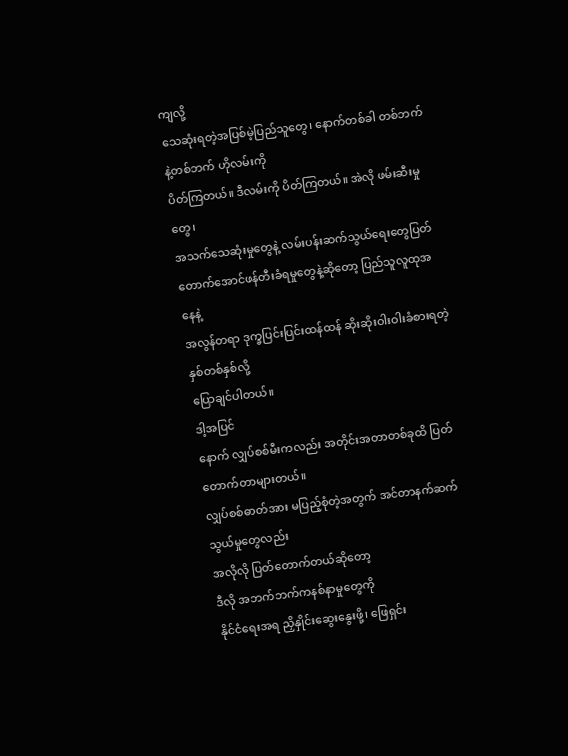ကျလို့
သေဆုံးရတဲ့အပြစ်မဲ့ပြည်သူတွေ၊ နောက်တစ်ခါ တစ်ဘက်နဲ့တစ်ဘက် ဟိုလမ်းကို
ပိတ်ကြတယ်။ ဒီလမ်းကို ပိတ်ကြတယ်။ အဲလို ဖမ်းဆီးမှုတွေ၊
အသက်သေဆုံးမှုတွေနဲ့ လမ်းပန်းဆက်သွယ်ရေးတွေပြတ်တောက်အောင်ဖန်တီးခံရမှုတွေနဲ့ဆိုတော့ ပြည်သူလူထုအနေနဲ့
အလွန်တရာ ဒုက္ခပြင်းပြင်းထန်ထန် ဆိုးဆိုးဝါးဝါးခံစားရတဲ့ နှစ်တစ်နှစ်လို့
ပြောချင်ပါတယ်။
ဒါ့အပြင်
နောက် လျှပ်စစ်မီးကလည်း အတိုင်းအတာတစ်ခုထိ ပြတ်တောက်တာများတယ်။
လျှပ်စစ်ဓာတ်အား မပြည့်စုံတဲ့အတွက် အင်တာနက်ဆက်သွယ်မှုတွေလည်း
အလိုလို ပြတ်တောက်တယ်ဆိုတော့
ဒီလို အဘက်ဘက်ကနစ်နာမှုတွေကို
နိုင်ငံရေးအရ ညှိနှိုင်းဆွေးနွေးဖို့၊ ဖြေရှင်း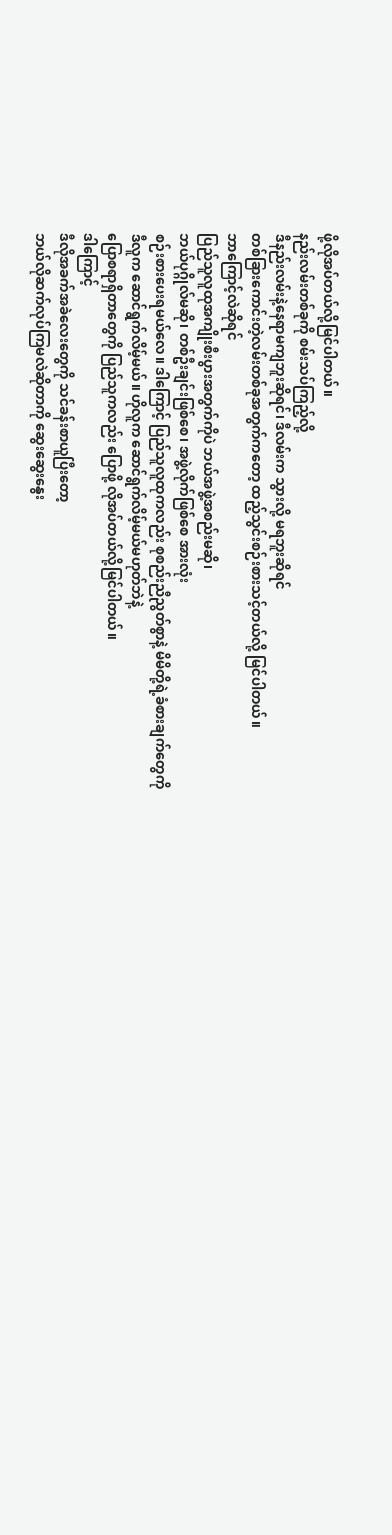ဖို့လိုအပ်တယ်လို့မြင်ပါတယ်။
နည်းလမ်းတစ်ခုကို စမ်းသပ်ကြည့်လို့
ဒီနည်းလမ်းနဲ့နေရာမကျဘူးဆိုရင်၊ ဒီလမ်းက သွားလို့ မရဘူးဆိုရင်
တစ်ခြားကောင်းတဲ့လမ်းတစ်ခုအတွက်ကတော့ ထည့်သွင်းစဉ်းစားသင့်တယ်လို့ မြင်ပါတယ်။
ဘာကြောင့်လဲဆိုရင်
ပြည်သူလူထုအကျိုးစီးပွားအတွက်ကိုပဲ ဘယ်အဖွဲ့အစည်းမဆို၊
ဘယ်ပုဂ္ဂိုလ်မဆို၊ တစ်ဦးချင်းဖြစ်စေ၊ အဖွဲ့လိုက်ဖြစ်စေ အားလုံး
စဉ်းစားပေးရမယ်လေ။ ဒါကြောင့် ပြည်သူလူထုကလည်း စုစည်းညီညွတ်စွာနဲ့ မိမိတို့ရဲ့ခံစားချက်တွေကို
ဒီလူက ဆောင်ရွက်လိမ့်မယ်။ ဟိုလူက ဆောင်ရွက်လိမ့်မယ်မဟုတ်ဘဲနဲ့
ပြောစရာရှိတာတွေကို ပြည်သူကလည်း ပြောဖို့ လိုအပ်တယ်လို့မြင်ပါတယ်။
ဒါကြောင့်
ဒီလိုအခက်အခဲလေးတွေကို သင်ခန်းစာယူပြီးတော့
ဘယ်လိုဆက်လုပ်ကြမလဲဆိုတာကို ဆွေးဆွေးနွေး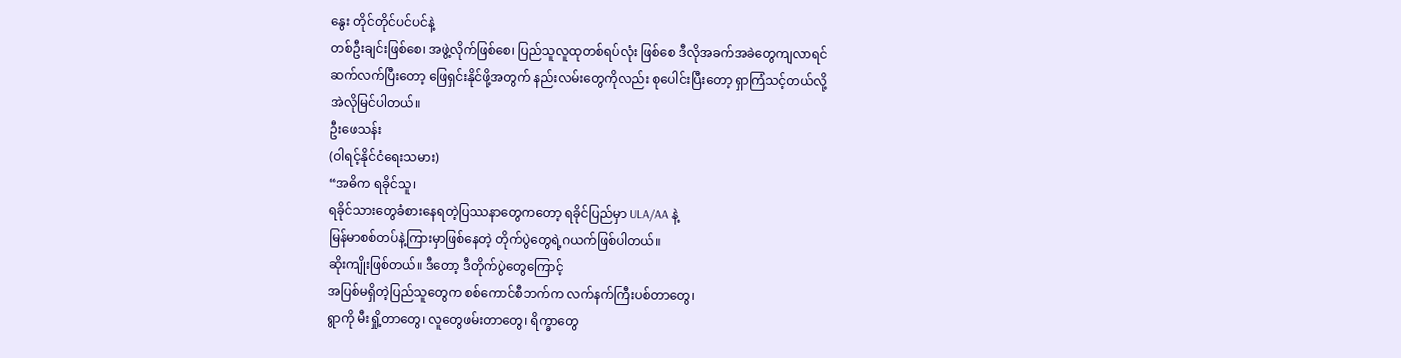နွေး တိုင်တိုင်ပင်ပင်နဲ့
တစ်ဦးချင်းဖြစ်စေ၊ အဖွဲ့လိုက်ဖြစ်စေ၊ ပြည်သူလူထုတစ်ရပ်လုံး ဖြစ်စေ ဒီလိုအခက်အခဲတွေကျလာရင်
ဆက်လက်ပြီးတော့ ဖြေရှင်းနိုင်ဖို့အတွက် နည်းလမ်းတွေကိုလည်း စုပေါင်းပြီးတော့ ရှာကြံသင့်တယ်လို့
အဲလိုမြင်ပါတယ်။
ဦးဖေသန်း
(ဝါရင့်နိုင်ငံရေးသမား)
“အဓိက ရခိုင်သူ၊
ရခိုင်သားတွေခံစားနေရတဲ့ပြဿနာတွေကတော့ ရခိုင်ပြည်မှာ ULA/AA နဲ့
မြန်မာစစ်တပ်နဲ့ကြားမှာဖြစ်နေတဲ့ တိုက်ပွဲတွေရဲ့ဂယက်ဖြစ်ပါတယ်။
ဆိုးကျိုးဖြစ်တယ်။ ဒီတော့ ဒီတိုက်ပွဲတွေကြောင့်
အပြစ်မရှိတဲ့ပြည်သူတွေက စစ်ကောင်စီဘက်က လက်နက်ကြီးပစ်တာတွေ၊
ရွာကို မီးရှို့တာတွေ၊ လူတွေဖမ်းတာတွေ၊ ရိက္ခာတွေ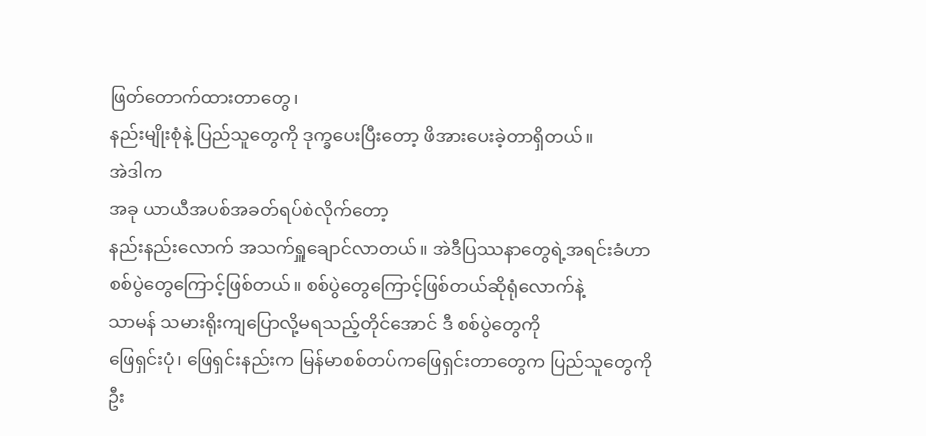ဖြတ်တောက်ထားတာတွေ၊
နည်းမျိုးစုံနဲ့ ပြည်သူတွေကို ဒုက္ခပေးပြီးတော့ ဖိအားပေးခဲ့တာရှိတယ်။
အဲဒါက
အခု ယာယီအပစ်အခတ်ရပ်စဲလိုက်တော့
နည်းနည်းလောက် အသက်ရှူချောင်လာတယ်။ အဲဒီပြဿနာတွေရဲ့အရင်းခံဟာ
စစ်ပွဲတွေကြောင့်ဖြစ်တယ်။ စစ်ပွဲတွေကြောင့်ဖြစ်တယ်ဆိုရုံလောက်နဲ့
သာမန် သမားရိုးကျပြောလို့မရသည့်တိုင်အောင် ဒီ စစ်ပွဲတွေကို
ဖြေရှင်းပုံ၊ ဖြေရှင်းနည်းက မြန်မာစစ်တပ်ကဖြေရှင်းတာတွေက ပြည်သူတွေကို
ဦး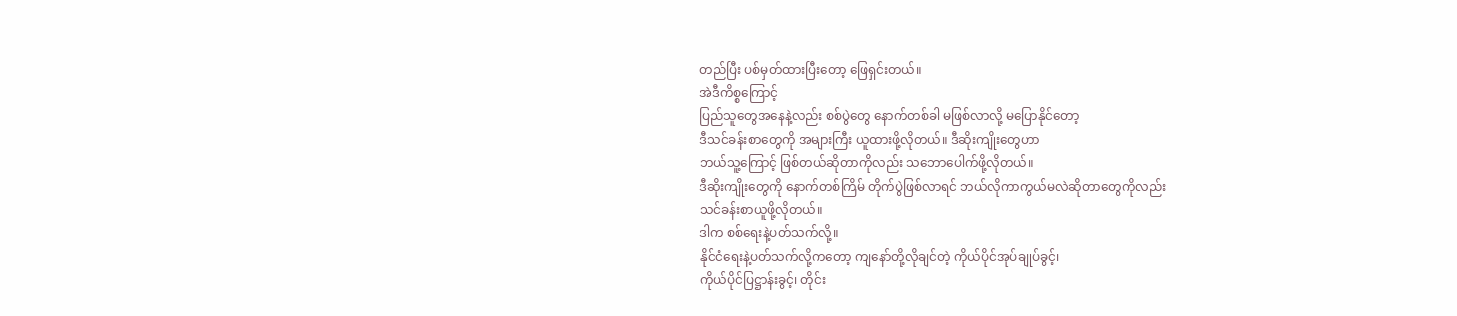တည်ပြီး ပစ်မှတ်ထားပြီးတော့ ဖြေရှင်းတယ်။
အဲဒီကိစ္စကြောင့်
ပြည်သူတွေအနေနဲ့လည်း စစ်ပွဲတွေ နောက်တစ်ခါ မဖြစ်လာလို့ မပြောနိုင်တော့
ဒီသင်ခန်းစာတွေကို အများကြီး ယူထားဖို့လိုတယ်။ ဒီဆိုးကျိုးတွေဟာ
ဘယ်သူ့ကြောင့် ဖြစ်တယ်ဆိုတာကိုလည်း သဘောပေါက်ဖို့လိုတယ်။
ဒီဆိုးကျိုးတွေကို နောက်တစ်ကြိမ် တိုက်ပွဲဖြစ်လာရင် ဘယ်လိုကာကွယ်မလဲဆိုတာတွေကိုလည်း
သင်ခန်းစာယူဖို့လိုတယ်။
ဒါက စစ်ရေးနဲ့ပတ်သက်လို့။
နိုင်ငံရေးနဲ့ပတ်သက်လို့ကတော့ ကျနော်တို့လိုချင်တဲ့ ကိုယ်ပိုင်အုပ်ချုပ်ခွင့်၊
ကိုယ်ပိုင်ပြဋ္ဌာန်းခွင့်၊ တိုင်း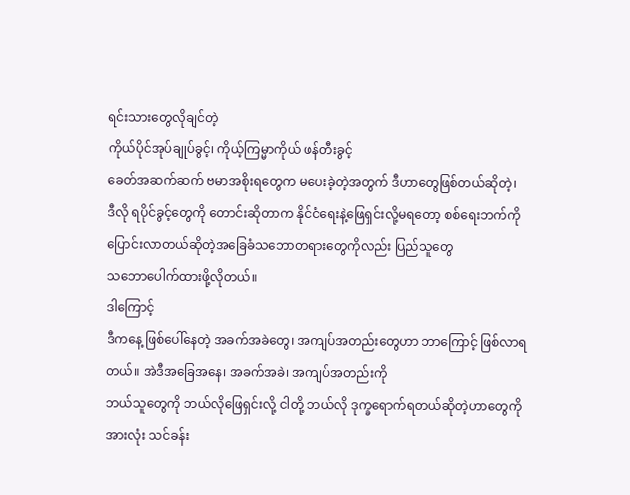ရင်းသားတွေလိုချင်တဲ့
ကိုယ်ပိုင်အုပ်ချုပ်ခွင့်၊ ကိုယ့်ကြမ္မာကိုယ် ဖန်တီးခွင့်
ခေတ်အဆက်ဆက် ဗမာအစိုးရတွေက မပေးခဲ့တဲ့အတွက် ဒီဟာတွေဖြစ်တယ်ဆိုတဲ့၊
ဒီလို ရပိုင်ခွင့်တွေကို တောင်းဆိုတာက နိုင်ငံရေးနဲ့ဖြေရှင်းလို့မရတော့ စစ်ရေးဘက်ကို ပြောင်းလာတယ်ဆိုတဲ့အခြေခံသဘောတရားတွေကိုလည်း ပြည်သူတွေ
သဘောပေါက်ထားဖို့လိုတယ်။
ဒါကြောင့်
ဒီကနေ့ ဖြစ်ပေါ်နေတဲ့ အခက်အခဲတွေ၊ အကျပ်အတည်းတွေဟာ ဘာကြောင့် ဖြစ်လာရတယ်။ အဲဒီအခြေအနေ၊ အခက်အခဲ၊ အကျပ်အတည်းကို
ဘယ်သူတွေကို ဘယ်လိုဖြေရှင်းလို့ ငါတို့ ဘယ်လို ဒုက္ခရောက်ရတယ်ဆိုတဲ့ဟာတွေကို
အားလုံး သင်ခန်း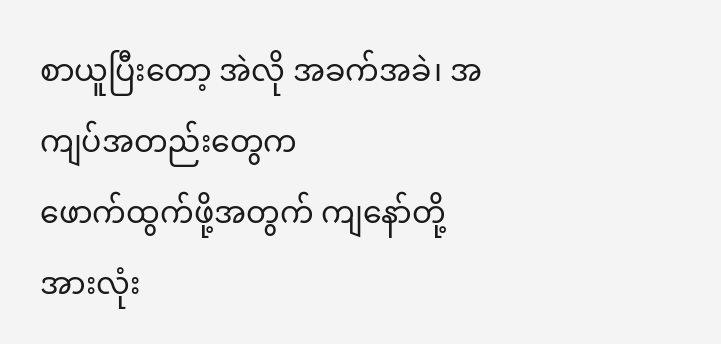စာယူပြီးတော့ အဲလို အခက်အခဲ၊ အကျပ်အတည်းတွေက
ဖောက်ထွက်ဖို့အတွက် ကျနော်တို့အားလုံး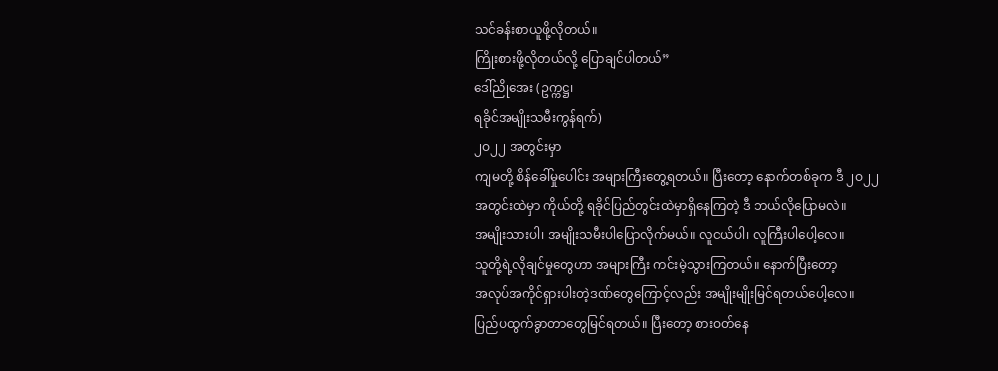သင်ခန်းစာယူဖို့လိုတယ်။
ကြိုးစားဖို့လိုတယ်လို့ ပြောချင်ပါတယ်”
ဒေါ်ညိုအေး (ဥက္ကဋ္ဌ၊
ရခိုင်အမျိုးသမီးကွန်ရက်)
၂ဝ၂၂ အတွင်းမှာ
ကျမတို့ စိန်ခေါ်မှုပေါင်း အများကြီးတွေ့ရတယ်။ ပြီးတော့ နောက်တစ်ခုက ဒီ ၂ဝ၂၂
အတွင်းထဲမှာ ကိုယ်တို့ ရခိုင်ပြည်တွင်းထဲမှာရှိနေကြတဲ့ ဒီ ဘယ်လိုပြောမလဲ။
အမျိုးသားပါ၊ အမျိုးသမီးပါပြောလိုက်မယ်။ လူငယ်ပါ၊ လူကြီးပါပေါ့လေ။
သူတို့ရဲ့လိုချင်မှုတွေဟာ အများကြီး ကင်းမဲ့သွားကြတယ်။ နောက်ပြီးတော့
အလုပ်အကိုင်ရှားပါးတဲ့ဒဏ်တွေကြောင့်လည်း အမျိုးမျိုးမြင်ရတယ်ပေါ့လေ။
ပြည်ပထွက်ခွာတာတွေမြင်ရတယ်။ ပြီးတော့ စားဝတ်နေ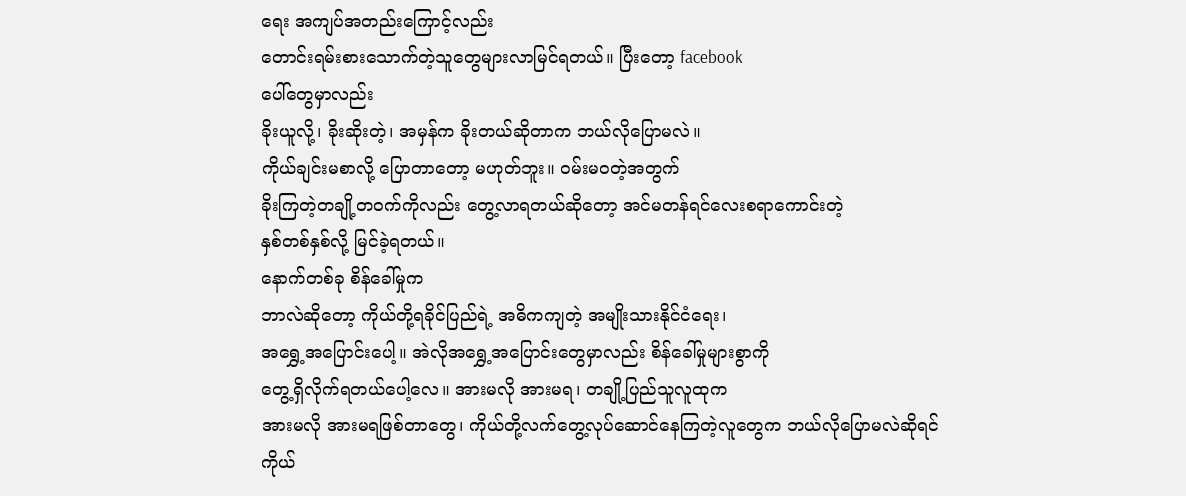ရေး အကျပ်အတည်းကြောင့်လည်း
တောင်းရမ်းစားသောက်တဲ့သူတွေများလာမြင်ရတယ်။ ပြီးတော့ facebook
ပေါ်တွေမှာလည်း
ခိုးယူလို့၊ ခိုးဆိုးတဲ့၊ အမှန်က ခိုးတယ်ဆိုတာက ဘယ်လိုပြောမလဲ။
ကိုယ်ချင်းမစာလို့ ပြောတာတော့ မဟုတ်ဘူး။ ဝမ်းမဝတဲ့အတွက်
ခိုးကြတဲ့တချို့တဝက်ကိုလည်း တွေ့လာရတယ်ဆိုတော့ အင်မတန်ရင်လေးစရာကောင်းတဲ့
နှစ်တစ်နှစ်လို့ မြင်ခဲ့ရတယ်။
နောက်တစ်ခု စိန်ခေါ်မှုက
ဘာလဲဆိုတော့ ကိုယ်တို့ရခိုင်ပြည်ရဲ့ အဓိကကျတဲ့ အမျိုးသားနိုင်ငံရေး၊
အရွှေ့အပြောင်းပေါ့။ အဲလိုအရွှေ့အပြောင်းတွေမှာလည်း စိန်ခေါ်မှုများစွာကို
တွေ့ရှိလိုက်ရတယ်ပေါ့လေ။ အားမလို အားမရ၊ တချို့ပြည်သူလူထုက
အားမလို အားမရဖြစ်တာတွေ၊ ကိုယ်တို့လက်တွေ့လုပ်ဆောင်နေကြတဲ့လူတွေက ဘယ်လိုပြောမလဲဆိုရင်
ကိုယ်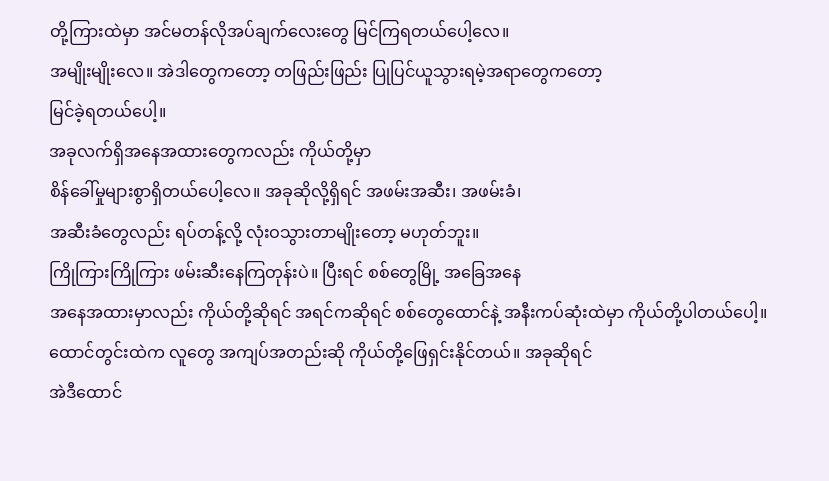တို့ကြားထဲမှာ အင်မတန်လိုအပ်ချက်လေးတွေ မြင်ကြရတယ်ပေါ့လေ။
အမျိုးမျိုးလေ။ အဲဒါတွေကတော့ တဖြည်းဖြည်း ပြုပြင်ယူသွားရမဲ့အရာတွေကတော့
မြင်ခဲ့ရတယ်ပေါ့။
အခုလက်ရှိအနေအထားတွေကလည်း ကိုယ်တို့မှာ
စိန်ခေါ်မှုများစွာရှိတယ်ပေါ့လေ။ အခုဆိုလို့ရှိရင် အဖမ်းအဆီး၊ အဖမ်းခံ၊
အဆီးခံတွေလည်း ရပ်တန့်လို့ လုံးဝသွားတာမျိုးတော့ မဟုတ်ဘူး။
ကြိုကြားကြိုကြား ဖမ်းဆီးနေကြတုန်းပဲ။ ပြီးရင် စစ်တွေမြို့ အခြေအနေ
အနေအထားမှာလည်း ကိုယ်တို့ဆိုရင် အရင်ကဆိုရင် စစ်တွေထောင်နဲ့ အနီးကပ်ဆုံးထဲမှာ ကိုယ်တို့ပါတယ်ပေါ့။
ထောင်တွင်းထဲက လူတွေ အကျပ်အတည်းဆို ကိုယ်တို့ဖြေရှင်းနိုင်တယ်။ အခုဆိုရင်
အဲဒီထောင်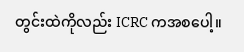တွင်းထဲကိုလည်း ICRC ကအစပေါ့။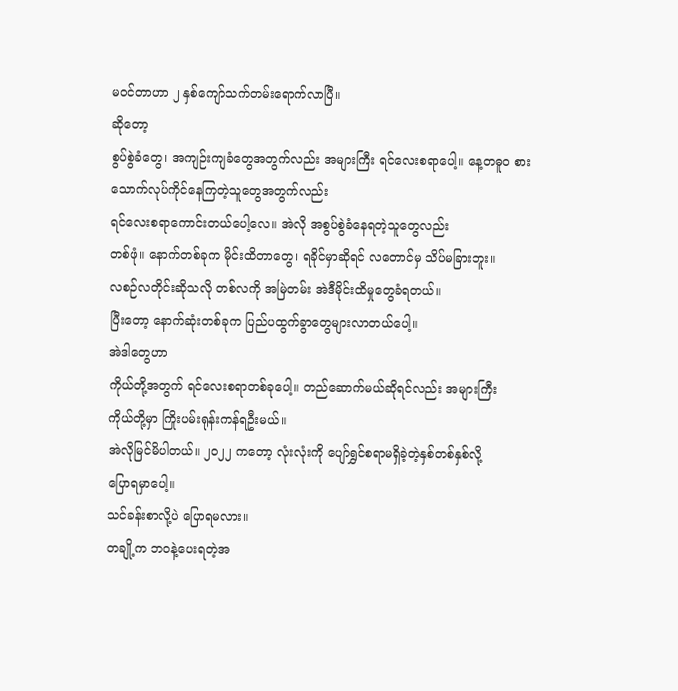မဝင်တာဟာ ၂ နှစ်ကျော်သက်တမ်းရောက်လာပြီ။
ဆိုတော့
စွပ်စွဲခံတွေ၊ အကျဉ်းကျခံတွေအတွက်လည်း အများကြီး ရင်လေးစရာပေါ့။ နေ့တဓူဝ စားသောက်လုပ်ကိုင်နေကြတဲ့သူတွေအတွက်လည်း
ရင်လေးစရာကောင်းတယ်ပေါ့လေ။ အဲလို အစွပ်စွဲခံနေရတဲ့သူတွေလည်း
တစ်ဖုံ။ နောက်တစ်ခုက မိုင်းထိတာတွေ၊ ရခိုင်မှာဆိုရင် လတောင်မှ သိပ်မခြားဘူး။
လစဉ်လတိုင်းဆိုသလို တစ်လကို အမြဲတမ်း အဲဒီမိုင်းထိမှုတွေခံရတယ်။
ပြီးတော့ နောက်ဆုံးတစ်ခုက ပြည်ပထွက်ခွာတွေများလာတယ်ပေါ့။
အဲဒါတွေဟာ
ကိုယ်တို့အတွက် ရင်လေးစရာတစ်ခုပေါ့။ တည်ဆောက်မယ်ဆိုရင်လည်း အများကြီး
ကိုယ်တို့မှာ ကြိုးပမ်းရုန်းကန်ရဦးမယ်။
အဲလိုမြင်မိပါတယ်။ ၂ဝ၂၂ ကတော့ လုံးလုံးကို ပျော်ရွှင်စရာမရှိခဲ့တဲ့နှစ်တစ်နှစ်လို့
ပြောရမှာပေါ့။
သင်ခန်းစာလို့ပဲ ပြောရမလား။
တချို့က ဘဝနဲ့ပေးရတဲ့အ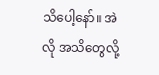သိပေါ့နော်။ အဲလို အသိတွေလို့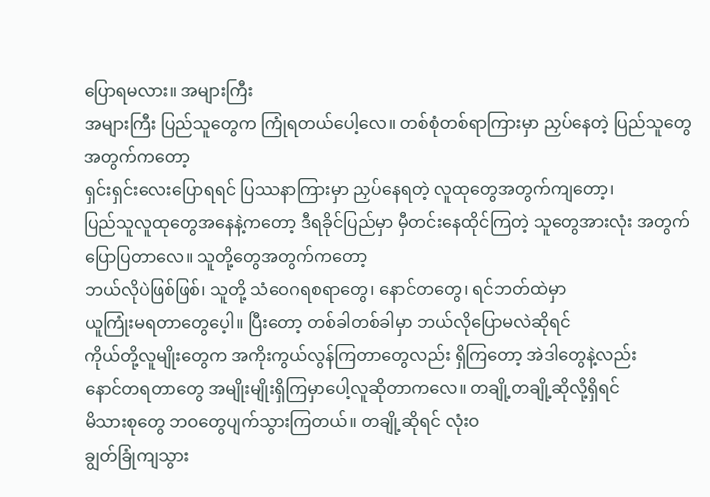ပြောရမလား။ အများကြီး
အများကြီး ပြည်သူတွေက ကြုံရတယ်ပေါ့လေ။ တစ်စုံတစ်ရာကြားမှာ ညှပ်နေတဲ့ ပြည်သူတွေအတွက်ကတော့
ရှင်းရှင်းလေးပြောရရင် ပြဿနာကြားမှာ ညှပ်နေရတဲ့ လူထုတွေအတွက်ကျတော့၊
ပြည်သူလူထုတွေအနေနဲ့ကတော့ ဒီရခိုင်ပြည်မှာ မှီတင်းနေထိုင်ကြတဲ့ သူတွေအားလုံး အတွက်ပြောပြတာလေ။ သူတို့တွေအတွက်ကတော့
ဘယ်လိုပဲဖြစ်ဖြစ်၊ သူတို့ သံဝေဂရစရာတွေ၊ နောင်တတွေ၊ ရင်ဘတ်ထဲမှာ
ယူကြုံးမရတာတွေပေ့ါ။ ပြီးတော့ တစ်ခါတစ်ခါမှာ ဘယ်လိုပြောမလဲဆိုရင်
ကိုယ်တို့လူမျိုးတွေက အကိုးကွယ်လွန်ကြတာတွေလည်း ရှိကြတော့ အဲဒါတွေနဲ့လည်း
နောင်တရတာတွေ အမျိုးမျိုးရှိကြမှာပေါ့လူဆိုတာကလေ။ တချို့တချို့ဆိုလို့ရှိရင်
မိသားစုတွေ ဘဝတွေပျက်သွားကြတယ်။ တချို့ဆိုရင် လုံးဝ
ချွတ်ခြုံကျသွား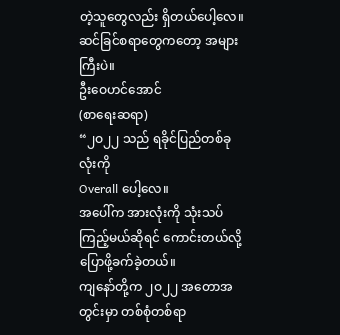တဲ့သူတွေလည်း ရှိတယ်ပေါ့လေ။ ဆင်ခြင်စရာတွေကတော့ အများကြီးပဲ။
ဦးဝေဟင်အောင်
(စာရေးဆရာ)
“၂ဝ၂၂ သည် ရခိုင်ပြည်တစ်ခုလုံးကို
Overall ပေါ့လေ။
အပေါ်က အားလုံးကို သုံးသပ်ကြည့်မယ်ဆိုရင် ကောင်းတယ်လို့ ပြောဖို့ခက်ခဲ့တယ်။
ကျနော်တို့က ၂ဝ၂၂ အတောအတွင်းမှာ တစ်စုံတစ်ရာ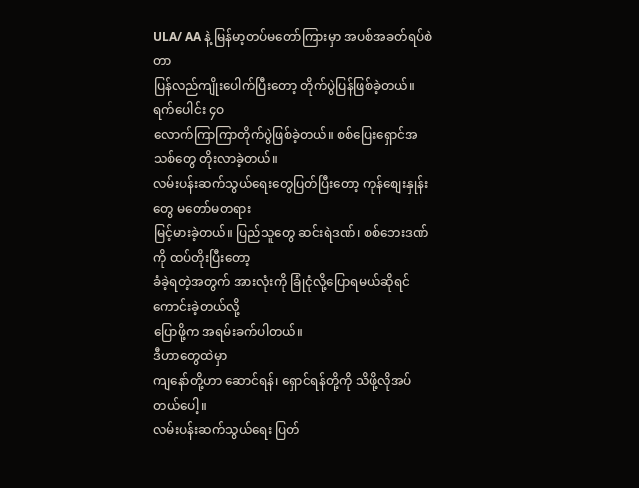ULA/ AA နဲ့ မြန်မာ့တပ်မတော်ကြားမှာ အပစ်အခတ်ရပ်စဲတာ
ပြန်လည်ကျိုးပေါက်ပြီးတော့ တိုက်ပွဲပြန်ဖြစ်ခဲ့တယ်။ ရက်ပေါင်း ၄ဝ
လောက်ကြာကြာတိုက်ပွဲဖြစ်ခဲ့တယ်။ စစ်ပြေးရှောင်အသစ်တွေ တိုးလာခဲ့တယ်။
လမ်းပန်းဆက်သွယ်ရေးတွေပြတ်ပြီးတော့ ကုန်စျေးနှုန်းတွေ မတော်မတရား
မြင့်မားခဲ့တယ်။ ပြည်သူတွေ ဆင်းရဲဒဏ်၊ စစ်ဘေးဒဏ်ကို ထပ်တိုးပြီးတော့
ခံခဲ့ရတဲ့အတွက် အားလုံးကို ခြုံငုံလို့ပြောရမယ်ဆိုရင် ကောင်းခဲ့တယ်လို့
ပြောဖို့က အရမ်းခက်ပါတယ်။
ဒီဟာတွေထဲမှာ
ကျနော်တို့ဟာ ဆောင်ရန်၊ ရှောင်ရန်တို့ကို သိဖို့လိုအပ်တယ်ပေါ့။
လမ်းပန်းဆက်သွယ်ရေး ပြတ်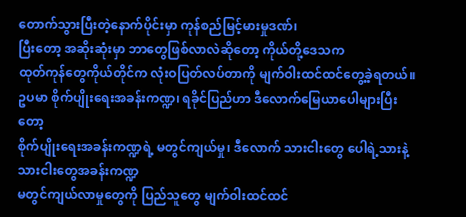တောက်သွားပြီးတဲ့နောက်ပိုင်းမှာ ကုန်စည်မြင့်မားမှုဒဏ်၊
ပြီးတော့ အဆိုးဆုံးမှာ ဘာတွေဖြစ်လာလဲဆိုတော့ ကိုယ်တို့ဒေသက
ထုတ်ကုန်တွေကိုယ်တိုင်က လုံးဝပြတ်လပ်တာကို မျက်ဝါးထင်ထင်တွေ့ခဲ့ရတယ်။
ဥပမာ စိုက်ပျိုးရေးအခန်းကဏ္ဍ၊ ရခိုင်ပြည်ဟာ ဒီလောက်မြေယာပေါများပြီးတော့
စိုက်ပျိုးရေးအခန်းကဏ္ဍရဲ့ မတွင်ကျယ်မှု၊ ဒီလောက် သားငါးတွေ ပေါရဲ့သားနဲ့ သားငါးတွေအခန်းကဏ္ဍ
မတွင်ကျယ်လာမှုတွေကို ပြည်သူတွေ မျက်ဝါးထင်ထင်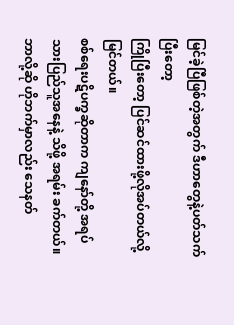မြင်ခဲ့ပြီဖြစ်တဲ့အတွက် ဒီဟာတွေနဲ့ပတ်သက်ပြီးတော့
ကြိုပြီးတော့ ပြင်ဆင်ထားဖို့လိုအပ်တယ်လို့ မြင်တယ်။
စစ်ရေးပဋိပက္ခဆိုတာက ကျနော်တို့ အရပ်သားပြည်သူအနေနဲ့ သိဖို့ အရမ်း ခက်တယ်။
ဘာလို့ဆို ဟိုဘက်မှာလည်း သေနတ်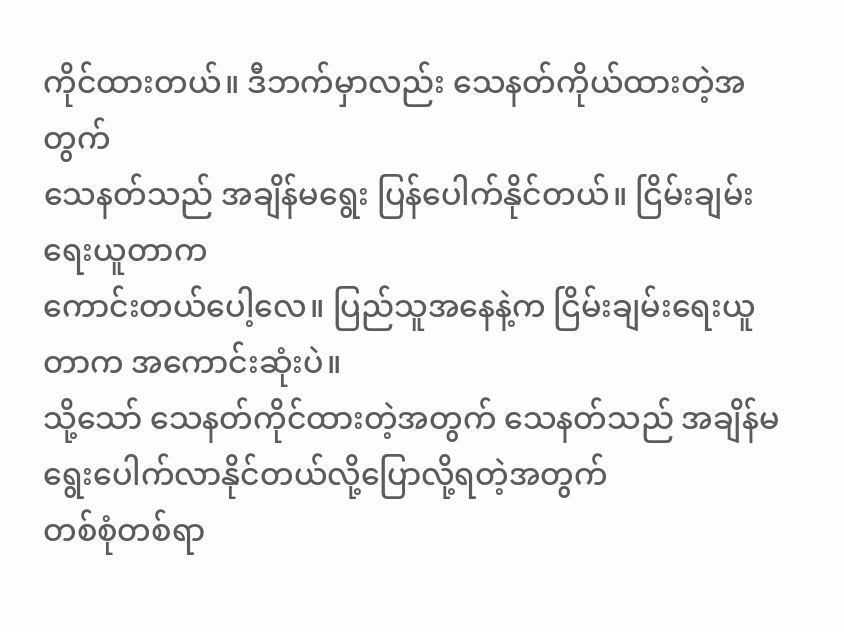ကိုင်ထားတယ်။ ဒီဘက်မှာလည်း သေနတ်ကိုယ်ထားတဲ့အတွက်
သေနတ်သည် အချိန်မရွေး ပြန်ပေါက်နိုင်တယ်။ ငြိမ်းချမ်းရေးယူတာက
ကောင်းတယ်ပေါ့လေ။ ပြည်သူအနေနဲ့က ငြိမ်းချမ်းရေးယူတာက အကောင်းဆုံးပဲ။
သို့သော် သေနတ်ကိုင်ထားတဲ့အတွက် သေနတ်သည် အချိန်မရွေးပေါက်လာနိုင်တယ်လို့ပြောလို့ရတဲ့အတွက်
တစ်စုံတစ်ရာ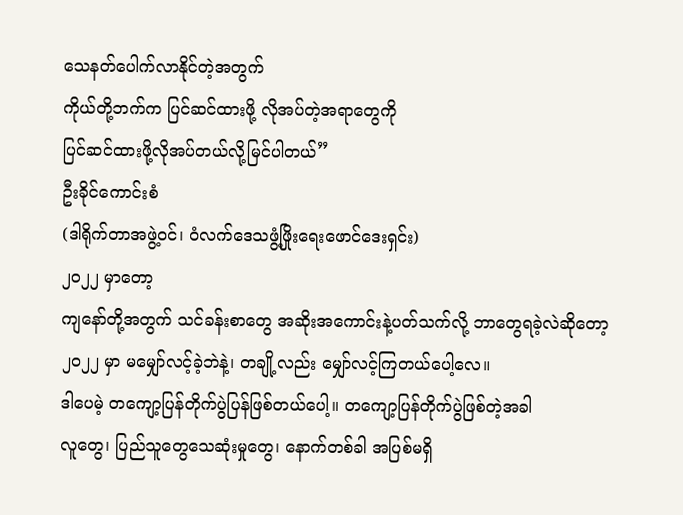သေနတ်ပေါက်လာနိုင်တဲ့အတွက်
ကိုယ်တို့ဘက်က ပြင်ဆင်ထားဖို့ လိုအပ်တဲ့အရာတွေကို
ပြင်ဆင်ထားဖို့လိုအပ်တယ်လို့မြင်ပါတယ်”
ဦးခိုင်ကောင်းစံ
(ဒါရိုက်တာအဖွဲ့ဝင်၊ ဝံလက်ဒေသဖွံ့ဖြိုးရေးဖောင်ဒေးရှင်း)
၂ဝ၂၂ မှာတော့
ကျနော်တို့အတွက် သင်ခန်းစာတွေ အဆိုးအကောင်းနဲ့ပတ်သက်လို့ ဘာတွေရခဲ့လဲဆိုတော့
၂ဝ၂၂ မှာ မမျှော်လင့်ခဲ့ဘဲနဲ့၊ တချို့လည်း မျှော်လင့်ကြတယ်ပေါ့လေ။
ဒါပေမဲ့ တကျော့ပြန်တိုက်ပွဲပြန်ဖြစ်တယ်ပေါ့။ တကျော့ပြန်တိုက်ပွဲဖြစ်တဲ့အခါ
လူတွေ၊ ပြည်သူတွေသေဆုံးမှုတွေ၊ နောက်တစ်ခါ အပြစ်မရှိ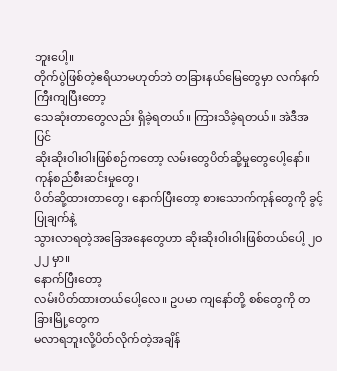ဘူးပေါ့။
တိုက်ပွဲဖြစ်တဲ့ဧရိယာမဟုတ်ဘဲ တခြားနယ်မြေတွေမှာ လက်နက်ကြီးကျပြီးတော့
သေဆုံးတာတွေလည်း ရှိခဲ့ရတယ်။ ကြားသိခဲ့ရတယ်။ အဲဒီအပြင်
ဆိုးဆိုးဝါးဝါးဖြစ်စဉ်ကတော့ လမ်းတွေပိတ်ဆို့မှုတွေပေါ့နော်။ ကုန်စည်စီးဆင်းမှုတွေ၊
ပိတ်ဆို့ထားတာတွေ၊ နောက်ပြီးတော့ စားသောက်ကုန်တွေကို ခွင့်ပြုချက်နဲ့
သွားလာရတဲ့အခြေအနေတွေဟာ ဆိုးဆိုးဝါးဝါးဖြစ်တယ်ပေါ့ ၂ဝ၂၂ မှာ။
နောက်ပြီးတော့
လမ်းပိတ်ထားတယ်ပေါ့လေ။ ဥပမာ ကျနော်တို့ စစ်တွေကို တခြားမြို့တွေက
မလာရဘူးလို့ပိတ်လိုက်တဲ့အချိန်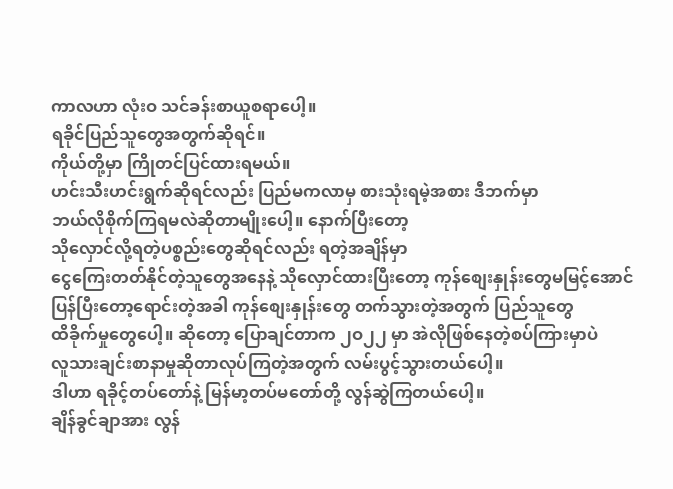ကာလဟာ လုံးဝ သင်ခန်းစာယူစရာပေါ့။
ရခိုင်ပြည်သူတွေအတွက်ဆိုရင်။
ကိုယ်တို့မှာ ကြိုတင်ပြင်ထားရမယ်။
ဟင်းသီးဟင်းရွက်ဆိုရင်လည်း ပြည်မကလာမှ စားသုံးရမဲ့အစား ဒီဘက်မှာ
ဘယ်လိုစိုက်ကြရမလဲဆိုတာမျိုးပေါ့။ နောက်ပြီးတော့
သိုလှောင်လို့ရတဲ့ပစ္စည်းတွေဆိုရင်လည်း ရတဲ့အချိန်မှာ
ငွေကြေးတတ်နိုင်တဲ့သူတွေအနေနဲ့ သိုလှောင်ထားပြီးတော့ ကုန်စျေးနှုန်းတွေမမြင့်အောင်
ပြန်ပြီးတော့ရောင်းတဲ့အခါ ကုန်စျေးနှုန်းတွေ တက်သွားတဲ့အတွက် ပြည်သူတွေ
ထိခိုက်မှုတွေပေါ့။ ဆိုတော့ ပြောချင်တာက ၂ဝ၂၂ မှာ အဲလိုဖြစ်နေတဲ့စပ်ကြားမှာပဲ
လူသားချင်းစာနာမှုဆိုတာလုပ်ကြတဲ့အတွက် လမ်းပွင့်သွားတယ်ပေါ့။
ဒါဟာ ရခိုင့်တပ်တော်နဲ့ မြန်မာ့တပ်မတော်တို့ လွန်ဆွဲကြတယ်ပေါ့။
ချိန်ခွင်ချာအား လွန်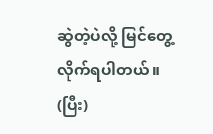ဆွဲတဲ့ပဲလို့ မြင်တွေ့လိုက်ရပါတယ်။
(ပြီး)